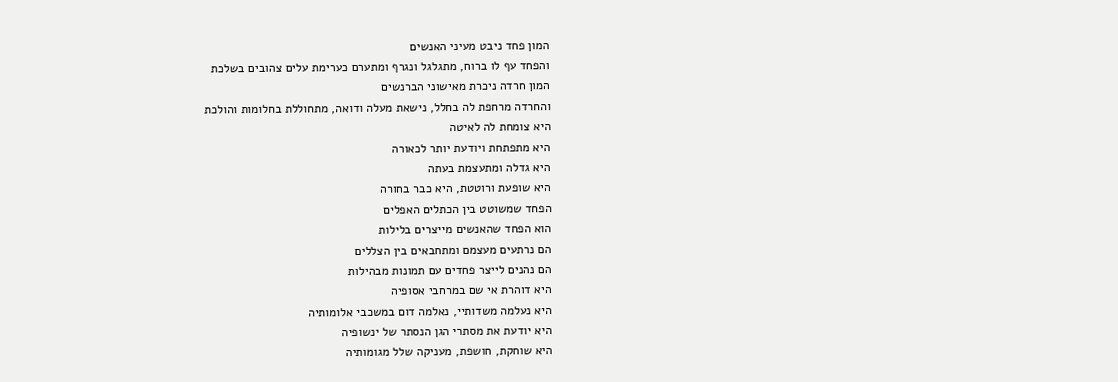המון פחד ניבט מעיני האנשים
והפחד עף לו ברוח, מתגלגל ונגרף ומתערם כערימת עלים צהובים בשלכת
המון חרדה ניכרת מאישוני הברנשים
והחרדה מרחפת לה בחלל, נישאת מעלה ודואה, מתחוללת בחלומות והולכת
היא צומחת לה לאיטה
היא מתפתחת ויודעת יותר לכאורה
היא גדלה ומתעצמת בעתה
היא שופעת ורוטטת, היא כבר בחורה
הפחד שמשוטט בין הכתלים האפלים
הוא הפחד שהאנשים מייצרים בלילות
הם נרתעים מעצמם ומתחבאים בין הצללים
הם נהנים לייצר פחדים עם תמונות מבהילות
היא דוהרת אי שם במרחבי אסופיה
היא נעלמה משדותיי, נאלמה דום במשכבי אלומותיה
היא יודעת את מסתרי הגן הנסתר של ינשופיה
היא שוחקת, חושפת, מעניקה שלל מגומותיה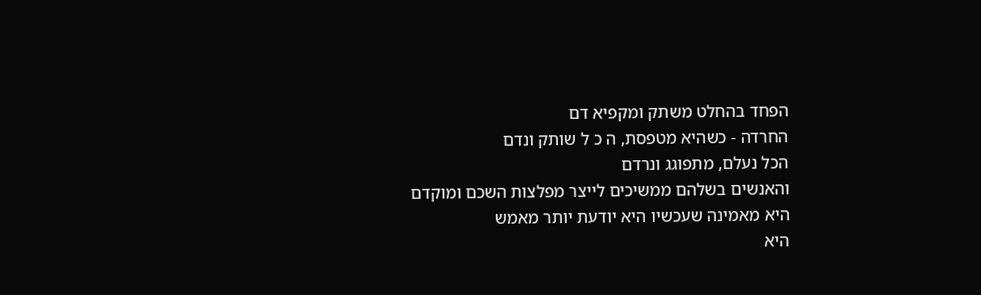הפחד בהחלט משתק ומקפיא דם
החרדה - כשהיא מטפסת, ה כ ל שותק ונדם
הכל נעלם, מתפוגג ונרדם
והאנשים בשלהם ממשיכים לייצר מפלצות השכם ומוקדם
היא מאמינה שעכשיו היא יודעת יותר מאמש
היא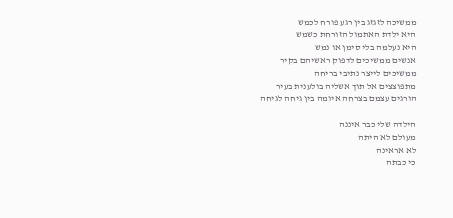ממשיכה לזגזג בין רגע פורח לכמש
היא ילדת האתמול הזורחת כשמש
היא נעלמה בלי סימן או נמש
אנשים ממשיכים לדפוק ראשיהם בקיר
ממשיכים לייצר נתיבי בריחה
מתפוצצים אל תוך אשליה בולענית בעיר
הורגים עצמם בצרחה איומה בין גיחה לגיחה

הילדה שלי כבר איננה
מעולם לא היתה
לא אראינה
כי כבתה